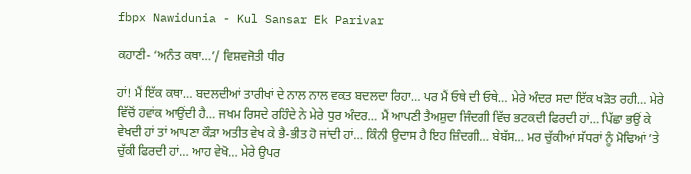fbpx Nawidunia - Kul Sansar Ek Parivar

ਕਹਾਣੀ- ‘ਅਨੰਤ ਕਥਾ…’/ ਵਿਸ਼ਵਜੋਤੀ ਧੀਰ

ਹਾਂ! ਮੈਂ ਇੱਕ ਕਥਾ… ਬਦਲਦੀਆਂ ਤਾਰੀਖਾਂ ਦੇ ਨਾਲ ਨਾਲ ਵਕਤ ਬਦਲਦਾ ਰਿਹਾ… ਪਰ ਮੈਂ ਓਥੇ ਦੀ ਓਥੇ… ਮੇਰੇ ਅੰਦਰ ਸਦਾ ਇੱਕ ਖੜੋਤ ਰਹੀ… ਮੇਰੇ ਵਿੱਚੋਂ ਹਵਾਂਕ ਆਉਂਦੀ ਹੈ… ਜਖਮ ਰਿਸਦੇ ਰਹਿੰਦੇ ਨੇ ਮੇਰੇ ਧੁਰ ਅੰਦਰ… ਮੈਂ ਆਪਣੀ ਤੈਅਸ਼ੁਦਾ ਜਿੰਦਗੀ ਵਿੱਚ ਭਟਕਦੀ ਫਿਰਦੀ ਹਾਂ… ਪਿੱਛਾ ਭਉਂ ਕੇ ਵੇਖਦੀ ਹਾਂ ਤਾਂ ਆਪਣਾ ਕੌੜਾ ਅਤੀਤ ਵੇਖ ਕੇ ਭੈ-ਭੀਤ ਹੋ ਜਾਂਦੀ ਹਾਂ… ਕਿੰਨੀ ਉਦਾਸ ਹੈ ਇਹ ਜ਼ਿੰਦਗੀ… ਬੇਬੱਸ… ਮਰ ਚੁੱਕੀਆਂ ਸੱਧਰਾਂ ਨੂੰ ਮੋਢਿਆਂ ’ਤੇ ਚੁੱਕੀ ਫਿਰਦੀ ਹਾਂ… ਆਹ ਵੇਖੋ… ਮੇਰੇ ਉਪਰ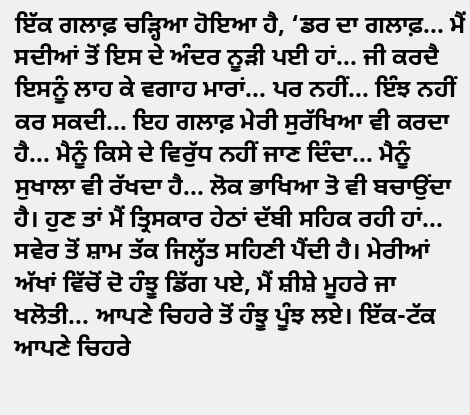ਇੱਕ ਗਲਾਫ਼ ਚੜ੍ਹਿਆ ਹੋਇਆ ਹੈ, ‘ਡਰ ਦਾ ਗਲਾਫ਼... ਮੈਂ ਸਦੀਆਂ ਤੋਂ ਇਸ ਦੇ ਅੰਦਰ ਨੂੜੀ ਪਈ ਹਾਂ... ਜੀ ਕਰਦੈ ਇਸਨੂੰ ਲਾਹ ਕੇ ਵਗਾਹ ਮਾਰਾਂ... ਪਰ ਨਹੀਂ... ਇੰਝ ਨਹੀਂ ਕਰ ਸਕਦੀ... ਇਹ ਗਲਾਫ਼ ਮੇਰੀ ਸੁਰੱਖਿਆ ਵੀ ਕਰਦਾ ਹੈ... ਮੈਨੂੰ ਕਿਸੇ ਦੇ ਵਿਰੁੱਧ ਨਹੀਂ ਜਾਣ ਦਿੰਦਾ... ਮੈਨੂੰ ਸੁਖਾਲਾ ਵੀ ਰੱਖਦਾ ਹੈ... ਲੋਕ ਭਾਖਿਆ ਤੋ ਵੀ ਬਚਾਉਂਦਾ ਹੈ। ਹੁਣ ਤਾਂ ਮੈਂ ਤ੍ਰਿਸਕਾਰ ਹੇਠਾਂ ਦੱਬੀ ਸਹਿਕ ਰਹੀ ਹਾਂ... ਸਵੇਰ ਤੋਂ ਸ਼ਾਮ ਤੱਕ ਜਿਲ੍ਹੱਤ ਸਹਿਣੀ ਪੈਂਦੀ ਹੈ। ਮੇਰੀਆਂ ਅੱਖਾਂ ਵਿੱਚੋਂ ਦੋ ਹੰਝੂ ਡਿੱਗ ਪਏ, ਮੈਂ ਸ਼ੀਸ਼ੇ ਮੂਹਰੇ ਜਾ ਖਲੋਤੀ... ਆਪਣੇ ਚਿਹਰੇ ਤੋਂ ਹੰਝੂ ਪੂੰਝ ਲਏ। ਇੱਕ-ਟੱਕ ਆਪਣੇ ਚਿਹਰੇ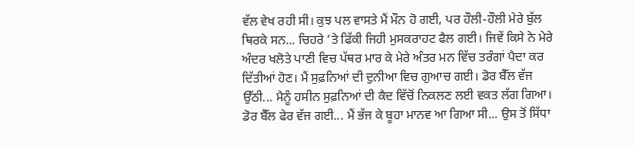ਵੱਲ ਵੇਖ ਰਹੀ ਸੀ। ਕੁਝ ਪਲ ਵਾਸਤੇ ਮੈਂ ਮੌਨ ਹੋ ਗਈ, ਪਰ ਹੌਲੀ-ਹੌਲੀ ਮੇਰੇ ਬੁੱਲ ਥਿਰਕੇ ਸਨ... ਚਿਹਰੇ ’ਤੇ ਫਿੱਕੀ ਜਿਹੀ ਮੁਸਕਰਾਹਟ ਫੈਲ ਗਈ। ਜਿਵੇਂ ਕਿਸੇ ਨੇ ਮੇਰੇ ਅੰਦਰ ਖਲੋਤੇ ਪਾਣੀ ਵਿਚ ਪੱਥਰ ਮਾਰ ਕੇ ਮੇਰੇ ਅੰਤਰ ਮਨ ਵਿੱਚ ਤਰੰਗਾਂ ਪੈਦਾ ਕਰ ਦਿੱਤੀਆਂ ਹੋਣ। ਮੈਂ ਸੁਫ਼ਨਿਆਂ ਦੀ ਦੁਨੀਆ ਵਿਚ ਗੁਆਚ ਗਈ। ਡੋਰ ਬੈੱਲ ਵੱਜ ਉੱਠੀ... ਮੈਨੂੰ ਹਸੀਨ ਸੁਫ਼ਨਿਆਂ ਦੀ ਕੈਦ ਵਿੱਚੋਂ ਨਿਕਲਣ ਲਈ ਵਕਤ ਲੱਗ ਗਿਆ। ਡੋਰ ਬੈੱਲ ਫੇਰ ਵੱਜ ਗਈ... ਮੈਂ ਭੱਜ ਕੇ ਬੂਹਾ ਮਾਨਵ ਆ ਗਿਆ ਸੀ... ਉਸ ਤੋਂ ਸਿੱਧਾ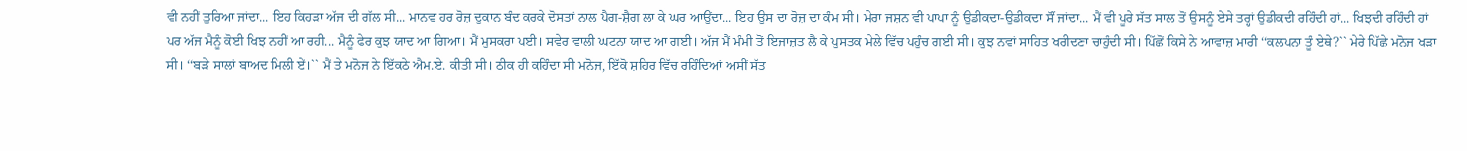ਵੀ ਨਹੀਂ ਤੁਰਿਆ ਜਾਂਦਾ... ਇਹ ਕਿਹੜਾ ਅੱਜ ਦੀ ਗੱਲ ਸੀ... ਮਾਨਵ ਹਰ ਰੋਜ਼ ਦੁਕਾਨ ਬੰਦ ਕਰਕੇ ਦੋਸਤਾਂ ਨਾਲ ਪੈਗ-ਸ਼ੈਗ ਲਾ ਕੇ ਘਰ ਆਉਂਦਾ... ਇਹ ਉਸ ਦਾ ਰੋਜ਼ ਦਾ ਕੰਮ ਸੀ। ਮੇਰਾ ਜਸ਼ਨ ਵੀ ਪਾਪਾ ਨੂੰ ਉਡੀਕਦਾ-ਉਡੀਕਦਾ ਸੌਂ ਜਾਂਦਾ... ਮੈਂ ਵੀ ਪੂਰੇ ਸੱਤ ਸਾਲ ਤੋਂ ਉਸਨੂੰ ਏਸੇ ਤਰ੍ਹਾਂ ਉਡੀਕਦੀ ਰਹਿੰਦੀ ਹਾਂ... ਖਿਝਦੀ ਰਹਿੰਦੀ ਹਾਂ ਪਰ ਅੱਜ ਮੈਨੂੰ ਕੋਈ ਖਿਝ ਨਹੀਂ ਆ ਰਹੀ... ਮੈਨੂੰ ਫੇਰ ਕੁਝ ਯਾਦ ਆ ਗਿਆ। ਮੈਂ ਮੁਸਕਰਾ ਪਈ। ਸਵੇਰ ਵਾਲੀ ਘਟਨਾ ਯਾਦ ਆ ਗਈ। ਅੱਜ ਮੈਂ ਮੰਮੀ ਤੋਂ ਇਜਾਜ਼ਤ ਲੈ ਕੇ ਪੁਸਤਕ ਮੇਲੇ ਵਿੱਚ ਪਹੁੰਚ ਗਈ ਸੀ। ਕੁਝ ਨਵਾਂ ਸਾਹਿਤ ਖਰੀਦਣਾ ਚਾਹੁੰਦੀ ਸੀ। ਪਿੱਛੋਂ ਕਿਸੇ ਨੇ ਆਵਾਜ਼ ਮਾਰੀ ‘‘ਕਲਪਨਾ ਤੂੰ ਏਥੇ?`` ਮੇਰੇ ਪਿੱਛੇ ਮਨੋਜ ਖੜਾ ਸੀ। ‘‘ਬੜੇ ਸਾਲਾਂ ਬਾਅਦ ਮਿਲੀ ਏਂ।`` ਮੈਂ ਤੇ ਮਨੋਜ ਨੇ ਇੱਕਠੇ ਐਮ.ਏ. ਕੀਤੀ ਸੀ। ਠੀਕ ਹੀ ਕਹਿੰਦਾ ਸੀ ਮਨੋਜ, ਇੱਕੋ ਸ਼ਹਿਰ ਵਿੱਚ ਰਹਿੰਦਿਆਂ ਅਸੀਂ ਸੱਤ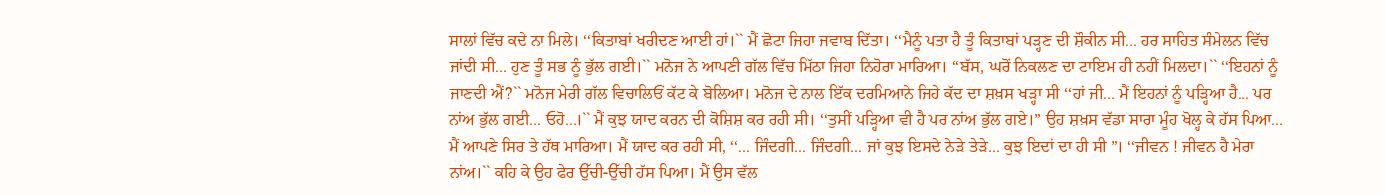ਸਾਲਾਂ ਵਿੱਚ ਕਦੇ ਨਾ ਮਿਲੇ। ‘‘ਕਿਤਾਬਾਂ ਖਰੀਦਣ ਆਈ ਹਾਂ।`` ਮੈਂ ਛੋਟਾ ਜਿਹਾ ਜਵਾਬ ਦਿੱਤਾ। ‘‘ਮੈਨੂੰ ਪਤਾ ਹੈ ਤੂੰ ਕਿਤਾਬਾਂ ਪੜ੍ਹਣ ਦੀ ਸ਼ੌਕੀਨ ਸੀ... ਹਰ ਸਾਹਿਤ ਸੰਮੇਲਨ ਵਿੱਚ ਜਾਂਦੀ ਸੀ... ਹੁਣ ਤੂੰ ਸਭ ਨੂੰ ਭੁੱਲ ਗਈ।`` ਮਨੋਜ ਨੇ ਆਪਣੀ ਗੱਲ ਵਿੱਚ ਮਿੱਠਾ ਜਿਹਾ ਨਿਹੋਰਾ ਮਾਰਿਆ। ‘‘ਬੱਸ, ਘਰੋਂ ਨਿਕਲਣ ਦਾ ਟਾਇਮ ਹੀ ਨਹੀਂ ਮਿਲਦਾ।`` ‘‘ਇਹਨਾਂ ਨੂੰ ਜਾਣਦੀ ਐਂ?`` ਮਨੋਜ ਮੇਰੀ ਗੱਲ ਵਿਚਾਲਿਓਂ ਕੱਟ ਕੇ ਬੋਲਿਆ। ਮਨੋਜ ਦੇ ਨਾਲ ਇੱਕ ਦਰਮਿਆਨੇ ਜਿਹੇ ਕੱਦ ਦਾ ਸ਼ਖ਼ਸ ਖੜ੍ਹਾ ਸੀ ‘‘ਹਾਂ ਜੀ... ਮੈਂ ਇਹਨਾਂ ਨੂੰ ਪੜ੍ਹਿਆ ਹੈ... ਪਰ ਨਾਂਅ ਭੁੱਲ ਗਈ... ਓਹੋ...।`` ਮੈਂ ਕੁਝ ਯਾਦ ਕਰਨ ਦੀ ਕੋਸ਼ਿਸ਼ ਕਰ ਰਹੀ ਸੀ। ‘‘ਤੁਸੀਂ ਪੜ੍ਹਿਆ ਵੀ ਹੈ ਪਰ ਨਾਂਅ ਭੁੱਲ ਗਏ।” ਉਹ ਸ਼ਖ਼ਸ ਵੱਡਾ ਸਾਰਾ ਮੂੰਹ ਖੋਲ੍ਹ ਕੇ ਹੱਸ ਪਿਆ... ਮੈਂ ਆਪਣੇ ਸਿਰ ਤੇ ਹੱਥ ਮਾਰਿਆ। ਮੈਂ ਯਾਦ ਕਰ ਰਹੀ ਸੀ, ‘‘... ਜਿੰਦਗੀ... ਜਿੰਦਗੀ... ਜਾਂ ਕੁਝ ਇਸਦੇ ਨੇੜੇ ਤੇੜੇ... ਕੁਝ ਇਦਾਂ ਦਾ ਹੀ ਸੀ ”। ‘‘ਜੀਵਨ ! ਜੀਵਨ ਹੈ ਮੇਰਾ ਨਾਂਅ।`` ਕਹਿ ਕੇ ਉਹ ਫੇਰ ਉੱਚੀ-ਉੱਚੀ ਹੱਸ ਪਿਆ। ਮੈਂ ਉਸ ਵੱਲ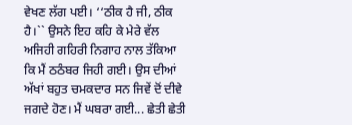ਵੇਖਣ ਲੱਗ ਪਈ। ‘‘ਠੀਕ ਹੈ ਜੀ, ਠੀਕ ਹੈ।`` ਉਸਨੇ ਇਹ ਕਹਿ ਕੇ ਮੇਰੇ ਵੱਲ ਅਜਿਹੀ ਗਹਿਰੀ ਨਿਗਾਹ ਨਾਲ ਤੱਕਿਆ ਕਿ ਮੈਂ ਠਠੰਬਰ ਜਿਹੀ ਗਈ। ਉਸ ਦੀਆਂ ਅੱਖਾਂ ਬਹੁਤ ਚਮਕਦਾਰ ਸਨ ਜਿਵੇਂ ਦੋਂ ਦੀਵੇ ਜਗਦੇ ਹੋਣ। ਮੈਂ ਘਬਰਾ ਗਈ... ਛੇਤੀ ਛੇਤੀ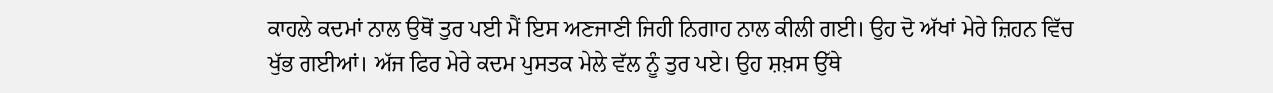ਕਾਹਲੇ ਕਦਮਾਂ ਨਾਲ ਉਥੋਂ ਤੁਰ ਪਈ ਮੈਂ ਇਸ ਅਣਜਾਣੀ ਜਿਹੀ ਨਿਗਾਹ ਨਾਲ ਕੀਲੀ ਗਈ। ਉਹ ਦੋ ਅੱਖਾਂ ਮੇਰੇ ਜ਼ਿਹਨ ਵਿੱਚ ਖੁੱਭ ਗਈਆਂ। ਅੱਜ ਫਿਰ ਮੇਰੇ ਕਦਮ ਪੁਸਤਕ ਮੇਲੇ ਵੱਲ ਨੂੰ ਤੁਰ ਪਏ। ਉਹ ਸ਼ਖ਼ਸ ਉੱਥੇ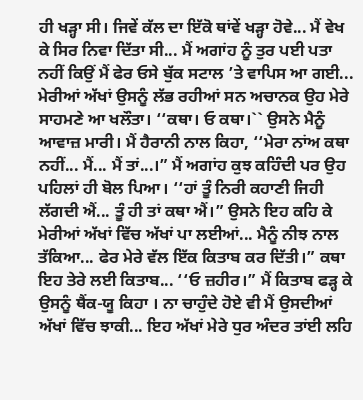ਹੀ ਖੜ੍ਹਾ ਸੀ। ਜਿਵੇਂ ਕੱਲ ਦਾ ਇੱਕੋ ਥਾਂਵੇਂ ਖੜ੍ਹਾ ਹੋਵੇ... ਮੈਂ ਵੇਖ ਕੇ ਸਿਰ ਨਿਵਾ ਦਿੱਤਾ ਸੀ... ਮੈਂ ਅਗਾਂਹ ਨੂੰ ਤੁਰ ਪਈ ਪਤਾ ਨਹੀਂ ਕਿਉਂ ਮੈਂ ਫੇਰ ਓਸੇ ਬੁੱਕ ਸਟਾਲ ’ਤੇ ਵਾਪਿਸ ਆ ਗਈ... ਮੇਰੀਆਂ ਅੱਖਾਂ ਉਸਨੂੰ ਲੱਭ ਰਹੀਆਂ ਸਨ ਅਚਾਨਕ ਉਹ ਮੇਰੇ ਸਾਹਮਣੇ ਆ ਖਲੌਤਾ। ‘‘ਕਥਾ। ਓ ਕਥਾ।`` ਉਸਨੇ ਮੈਨੂੰ ਆਵਾਜ਼ ਮਾਰੀ। ਮੈਂ ਹੈਰਾਨੀ ਨਾਲ ਕਿਹਾ, ‘‘ਮੇਰਾ ਨਾਂਅ ਕਥਾ ਨਹੀਂ... ਮੈਂ... ਮੈਂ ਤਾਂ...।” ਮੈਂ ਅਗਾਂਹ ਕੁਝ ਕਹਿੰਦੀ ਪਰ ਉਹ ਪਹਿਲਾਂ ਹੀ ਬੋਲ ਪਿਆ। ‘‘ਹਾਂ ਤੂੰ ਨਿਰੀ ਕਹਾਣੀ ਜਿਹੀ ਲੱਗਦੀ ਐਂ... ਤੂੰ ਹੀ ਤਾਂ ਕਥਾ ਐਂ।” ਉਸਨੇ ਇਹ ਕਹਿ ਕੇ ਮੇਰੀਆਂ ਅੱਖਾਂ ਵਿੱਚ ਅੱਖਾਂ ਪਾ ਲਈਆਂ... ਮੈਨੂੰ ਨੀਝ ਨਾਲ ਤੱਕਿਆ... ਫੇਰ ਮੇਰੇ ਵੱਲ ਇੱਕ ਕਿਤਾਬ ਕਰ ਦਿੱਤੀ।” ਕਥਾ ਇਹ ਤੇਰੇ ਲਈ ਕਿਤਾਬ... ‘‘ਓ ਜ਼ਹੀਰ।” ਮੈਂ ਕਿਤਾਬ ਫੜ੍ਹ ਕੇ ਉਸਨੂੰ ਥੈਂਕ-ਯੂ ਕਿਹਾ । ਨਾ ਚਾਹੁੰਦੇ ਹੋਏ ਵੀ ਮੈਂ ਉਸਦੀਆਂ ਅੱਖਾਂ ਵਿੱਚ ਝਾਕੀ... ਇਹ ਅੱਖਾਂ ਮੇਰੇ ਧੁਰ ਅੰਦਰ ਤਾਂਈ ਲਹਿ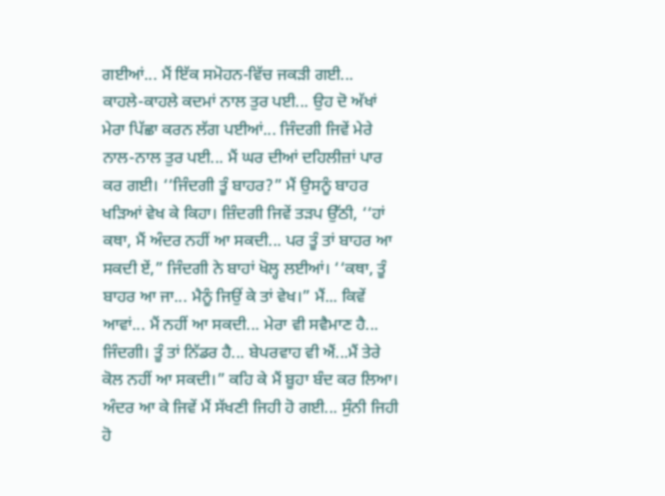ਗਈਆਂ... ਮੈਂ ਇੱਕ ਸਮੋਹਨ-ਵਿੱਚ ਜਕੜੀ ਗਈ... ਕਾਹਲੇ-ਕਾਹਲੇ ਕਦਮਾਂ ਨਾਲ ਤੁਰ ਪਈ... ਉਹ ਦੋ ਅੱਖਾਂ ਮੇਰਾ ਪਿੱਛਾ ਕਰਨ ਲੱਗ ਪਈਆਂ... ਜਿੰਦਗੀ ਜਿਵੇਂ ਮੇਰੇ ਨਾਲ-ਨਾਲ ਤੁਰ ਪਈ... ਮੈਂ ਘਰ ਦੀਆਂ ਦਹਿਲੀਜ਼ਾਂ ਪਾਰ ਕਰ ਗਈ। ‘‘ਜਿੰਦਗੀ ਤੂੰ ਬਾਹਰ?” ਮੈਂ ਉਸਨੂੰ ਬਾਹਰ ਖੜਿਆਂ ਵੇਖ ਕੇ ਕਿਹਾ। ਜ਼ਿੰਦਗੀ ਜਿਵੇਂ ਤੜਪ ਉੱਠੀ, ‘‘ਹਾਂ ਕਥਾ, ਮੈਂ ਅੰਦਰ ਨਹੀਂ ਆ ਸਕਦੀ... ਪਰ ਤੂੰ ਤਾਂ ਬਾਹਰ ਆ ਸਕਦੀ ਏਂ,” ਜਿੰਦਗੀ ਨੇ ਬਾਹਾਂ ਖੋਲ੍ਹ ਲਈਆਂ। ‘‘ਕਥਾ, ਤੂੰ ਬਾਹਰ ਆ ਜਾ... ਮੈਨੂੰ ਜਿਉਂ ਕੇ ਤਾਂ ਵੇਖ।” ਮੈਂ... ਕਿਵੇਂ ਆਵਾਂ... ਮੈਂ ਨਹੀਂ ਆ ਸਕਦੀ... ਮੇਰਾ ਵੀ ਸਵੈਮਾਣ ਹੈ... ਜਿੰਦਗੀ। ਤੂੰ ਤਾਂ ਨਿੱਡਰ ਹੈ... ਬੇਪਰਵਾਹ ਵੀ ਐਂ...ਮੈਂ ਤੇਰੇ ਕੋਲ ਨਹੀਂ ਆ ਸਕਦੀ।” ਕਹਿ ਕੇ ਮੈਂ ਬੂਹਾ ਬੰਦ ਕਰ ਲਿਆ। ਅੰਦਰ ਆ ਕੇ ਜਿਵੇਂ ਮੈਂ ਸੱਖਣੀ ਜਿਹੀ ਹੋ ਗਈ... ਸੁੰਨੀ ਜਿਹੀ ਹੋ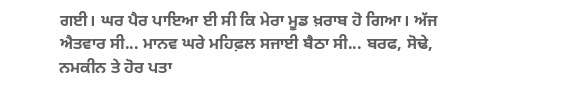ਗਈ। ਘਰ ਪੈਰ ਪਾਇਆ ਈ ਸੀ ਕਿ ਮੇਰਾ ਮੂਡ ਖ਼ਰਾਬ ਹੋ ਗਿਆ। ਅੱਜ ਐਤਵਾਰ ਸੀ... ਮਾਨਵ ਘਰੇ ਮਹਿਫ਼ਲ ਸਜਾਈ ਬੈਠਾ ਸੀ... ਬਰਫ, ਸੋਢੇ, ਨਮਕੀਨ ਤੇ ਹੋਰ ਪਤਾ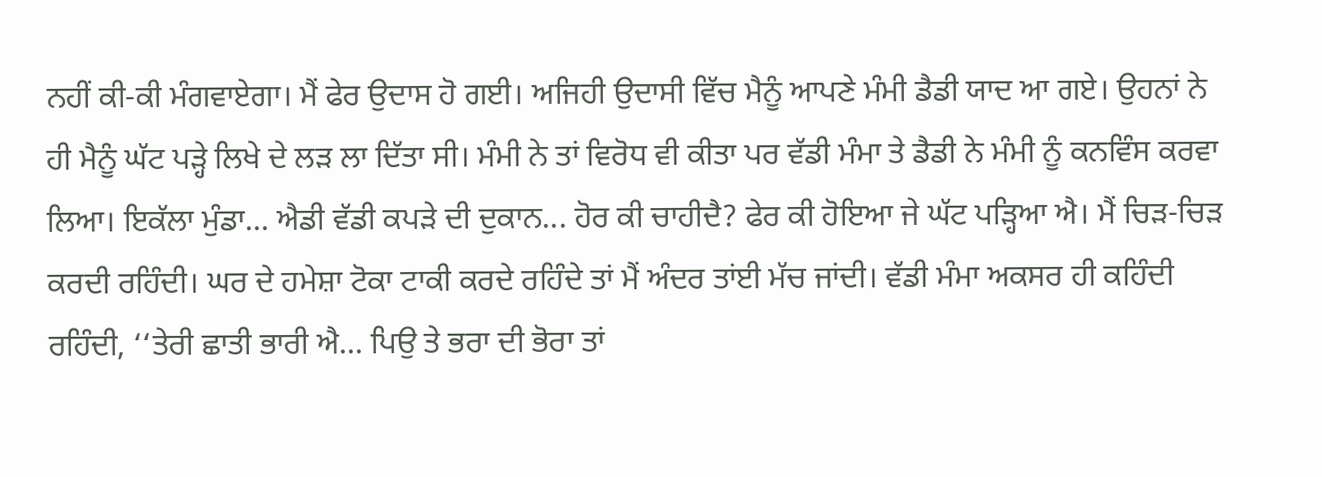ਨਹੀਂ ਕੀ-ਕੀ ਮੰਗਵਾਏਗਾ। ਮੈਂ ਫੇਰ ਉਦਾਸ ਹੋ ਗਈ। ਅਜਿਹੀ ਉਦਾਸੀ ਵਿੱਚ ਮੈਨੂੰ ਆਪਣੇ ਮੰਮੀ ਡੈਡੀ ਯਾਦ ਆ ਗਏ। ਉਹਨਾਂ ਨੇ ਹੀ ਮੈਨੂੰ ਘੱਟ ਪੜ੍ਹੇ ਲਿਖੇ ਦੇ ਲੜ ਲਾ ਦਿੱਤਾ ਸੀ। ਮੰਮੀ ਨੇ ਤਾਂ ਵਿਰੋਧ ਵੀ ਕੀਤਾ ਪਰ ਵੱਡੀ ਮੰਮਾ ਤੇ ਡੈਡੀ ਨੇ ਮੰਮੀ ਨੂੰ ਕਨਵਿੰਸ ਕਰਵਾ ਲਿਆ। ਇਕੱਲਾ ਮੁੰਡਾ... ਐਡੀ ਵੱਡੀ ਕਪੜੇ ਦੀ ਦੁਕਾਨ... ਹੋਰ ਕੀ ਚਾਹੀਦੈ? ਫੇਰ ਕੀ ਹੋਇਆ ਜੇ ਘੱਟ ਪੜ੍ਹਿਆ ਐ। ਮੈਂ ਚਿੜ-ਚਿੜ ਕਰਦੀ ਰਹਿੰਦੀ। ਘਰ ਦੇ ਹਮੇਸ਼ਾ ਟੋਕਾ ਟਾਕੀ ਕਰਦੇ ਰਹਿੰਦੇ ਤਾਂ ਮੈਂ ਅੰਦਰ ਤਾਂਈ ਮੱਚ ਜਾਂਦੀ। ਵੱਡੀ ਮੰਮਾ ਅਕਸਰ ਹੀ ਕਹਿੰਦੀ ਰਹਿੰਦੀ, ‘‘ਤੇਰੀ ਛਾਤੀ ਭਾਰੀ ਐ... ਪਿਉ ਤੇ ਭਰਾ ਦੀ ਭੋਰਾ ਤਾਂ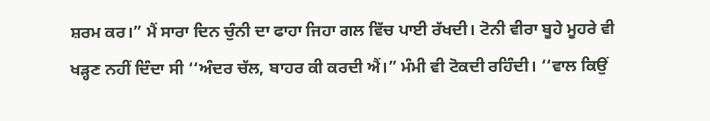ਸ਼ਰਮ ਕਰ।” ਮੈਂ ਸਾਰਾ ਦਿਨ ਚੁੰਨੀ ਦਾ ਫਾਹਾ ਜਿਹਾ ਗਲ ਵਿੱਚ ਪਾਈ ਰੱਖਦੀ। ਟੋਨੀ ਵੀਰਾ ਬੂਹੇ ਮੂਹਰੇ ਵੀ ਖੜ੍ਹਣ ਨਹੀਂ ਦਿੰਦਾ ਸੀ ‘‘ਅੰਦਰ ਚੱਲ, ਬਾਹਰ ਕੀ ਕਰਦੀ ਐਂ।” ਮੰਮੀ ਵੀ ਟੋਕਦੀ ਰਹਿੰਦੀ। ‘‘ਵਾਲ ਕਿਉਂ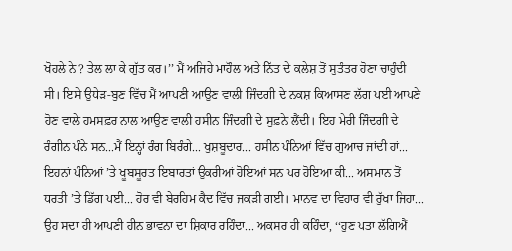ਖੋਹਲੇ ਨੇ? ਤੇਲ ਲਾ ਕੇ ਗੁੱਤ ਕਰ।’’ ਮੈਂ ਅਜਿਹੇ ਮਾਹੌਲ ਅਤੇ ਨਿੱਤ ਦੇ ਕਲੇਸ਼ ਤੋਂ ਸੁਤੰਤਰ ਹੋਣਾ ਚਾਹੁੰਦੀ ਸੀ। ਇਸੇ ਉਧੇੜ-ਬੁਣ ਵਿੱਚ ਮੈਂ ਆਪਣੀ ਆਉਣ ਵਾਲੀ ਜਿੰਦਗੀ ਦੇ ਨਕਸ਼ ਕਿਆਸਣ ਲੱਗ ਪਈ ਆਪਣੇ ਹੋਣ ਵਾਲੇ ਹਮਸਫ਼ਰ ਨਾਲ ਆਉਣ ਵਾਲੀ ਹਸੀਨ ਜਿੰਦਗੀ ਦੇ ਸੁਫ਼ਨੇ ਲੈਂਦੀ। ਇਹ ਮੇਰੀ ਜਿੰਦਗੀ ਦੇ ਰੰਗੀਨ ਪੰਨੇ ਸਨ...ਮੈਂ ਇਨ੍ਹਾਂ ਰੰਗ ਬਿਰੰਗੇ... ਖੁਸ਼ਬੂਦਾਰ... ਹਸੀਨ ਪੰਨਿਆਂ ਵਿੱਚ ਗੁਆਚ ਜਾਂਦੀ ਹਾਂ... ਇਹਨਾਂ ਪੰਨਿਆਂ ’ਤੇ ਖੂਬਸੂਰਤ ਇਬਾਰਤਾਂ ਉਕਰੀਆਂ ਹੋਇਆਂ ਸਨ ਪਰ ਹੋਇਆ ਕੀ... ਅਸਮਾਨ ਤੋਂ ਧਰਤੀ ’ਤੇ ਡਿੱਗ ਪਈ... ਹੋਰ ਵੀ ਬੇਰਹਿਮ ਕੈਦ ਵਿੱਚ ਜਕੜੀ ਗਈ। ਮਾਨਵ ਦਾ ਵਿਹਾਰ ਵੀ ਰੁੱਖਾ ਜਿਹਾ... ਉਹ ਸਦਾ ਹੀ ਆਪਣੀ ਹੀਨ ਭਾਵਨਾ ਦਾ ਸ਼ਿਕਾਰ ਰਹਿੰਦਾ... ਅਕਸਰ ਹੀ ਕਹਿੰਦਾ, ‘‘ਹੁਣ ਪਤਾ ਲੱਗਿਐਂ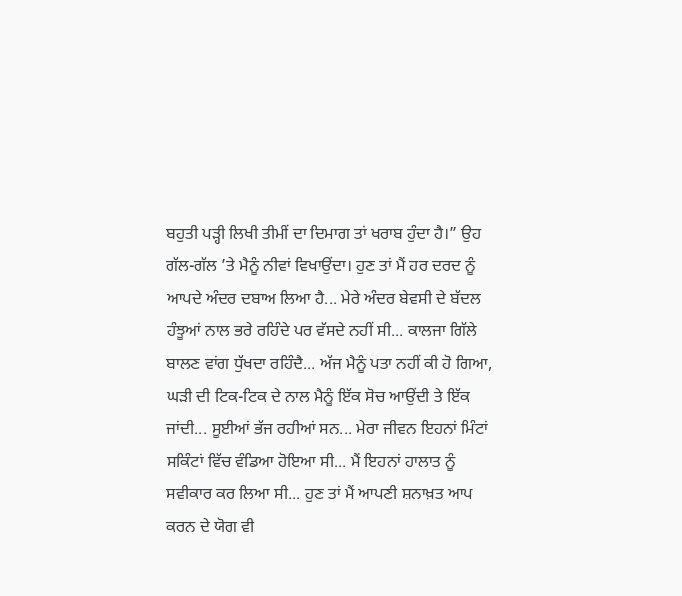ਬਹੁਤੀ ਪੜ੍ਹੀ ਲਿਖੀ ਤੀਮੀਂ ਦਾ ਦਿਮਾਗ ਤਾਂ ਖਰਾਬ ਹੁੰਦਾ ਹੈ।” ਉਹ ਗੱਲ-ਗੱਲ ’ਤੇ ਮੈਨੂੰ ਨੀਵਾਂ ਵਿਖਾਉਂਦਾ। ਹੁਣ ਤਾਂ ਮੈਂ ਹਰ ਦਰਦ ਨੂੰ ਆਪਦੇ ਅੰਦਰ ਦਬਾਅ ਲਿਆ ਹੈ... ਮੇਰੇ ਅੰਦਰ ਬੇਵਸੀ ਦੇ ਬੱਦਲ ਹੰਝੂਆਂ ਨਾਲ ਭਰੇ ਰਹਿੰਦੇ ਪਰ ਵੱਸਦੇ ਨਹੀਂ ਸੀ... ਕਾਲਜਾ ਗਿੱਲੇ ਬਾਲਣ ਵਾਂਗ ਧੁੱਖਦਾ ਰਹਿੰਦੈ... ਅੱਜ ਮੈਨੂੰ ਪਤਾ ਨਹੀਂ ਕੀ ਹੋ ਗਿਆ, ਘੜੀ ਦੀ ਟਿਕ-ਟਿਕ ਦੇ ਨਾਲ ਮੈਨੂੰ ਇੱਕ ਸੋਚ ਆਉਂਦੀ ਤੇ ਇੱਕ ਜਾਂਦੀ... ਸੂਈਆਂ ਭੱਜ ਰਹੀਆਂ ਸਨ... ਮੇਰਾ ਜੀਵਨ ਇਹਨਾਂ ਮਿੰਟਾਂ ਸਕਿੰਟਾਂ ਵਿੱਚ ਵੰਡਿਆ ਹੋਇਆ ਸੀ... ਮੈਂ ਇਹਨਾਂ ਹਾਲਾਤ ਨੂੰ ਸਵੀਕਾਰ ਕਰ ਲਿਆ ਸੀ... ਹੁਣ ਤਾਂ ਮੈਂ ਆਪਣੀ ਸ਼ਨਾਖ਼ਤ ਆਪ ਕਰਨ ਦੇ ਯੋਗ ਵੀ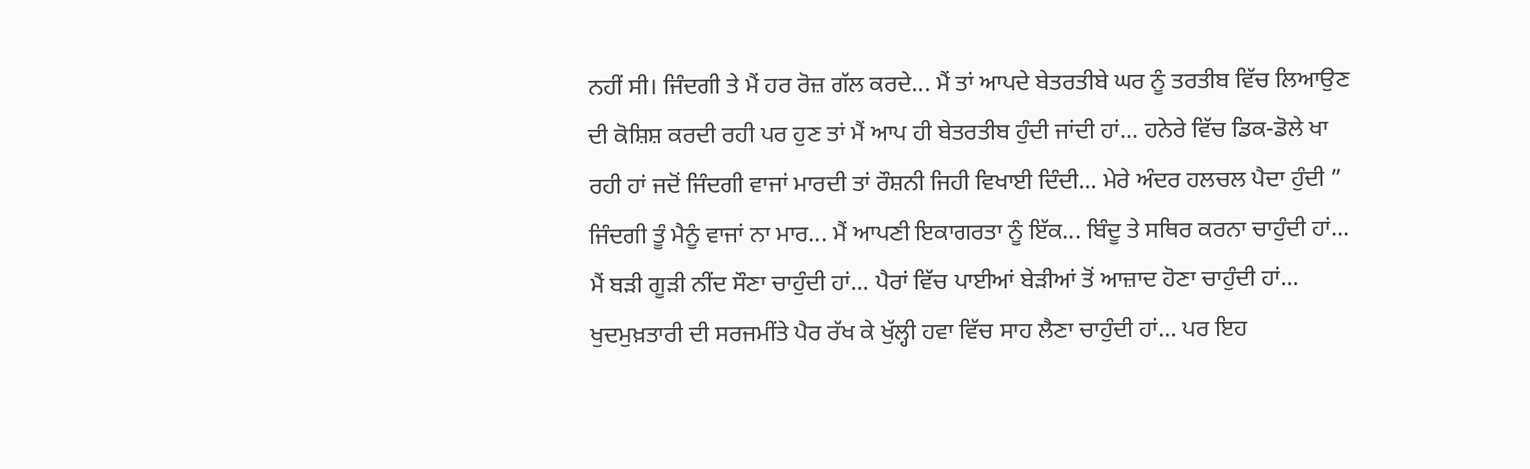ਨਹੀਂ ਸੀ। ਜਿੰਦਗੀ ਤੇ ਮੈਂ ਹਰ ਰੋਜ਼ ਗੱਲ ਕਰਦੇ... ਮੈਂ ਤਾਂ ਆਪਦੇ ਬੇਤਰਤੀਬੇ ਘਰ ਨੂੰ ਤਰਤੀਬ ਵਿੱਚ ਲਿਆਉਣ ਦੀ ਕੋਸ਼ਿਸ਼ ਕਰਦੀ ਰਹੀ ਪਰ ਹੁਣ ਤਾਂ ਮੈਂ ਆਪ ਹੀ ਬੇਤਰਤੀਬ ਹੁੰਦੀ ਜਾਂਦੀ ਹਾਂ... ਹਨੇਰੇ ਵਿੱਚ ਡਿਕ-ਡੋਲੇ ਖਾ ਰਹੀ ਹਾਂ ਜਦੋਂ ਜਿੰਦਗੀ ਵਾਜਾਂ ਮਾਰਦੀ ਤਾਂ ਰੌਸ਼ਨੀ ਜਿਹੀ ਵਿਖਾਈ ਦਿੰਦੀ... ਮੇਰੇ ਅੰਦਰ ਹਲਚਲ ਪੈਦਾ ਹੁੰਦੀ ” ਜਿੰਦਗੀ ਤੂੰ ਮੈਨੂੰ ਵਾਜਾਂ ਨਾ ਮਾਰ... ਮੈਂ ਆਪਣੀ ਇਕਾਗਰਤਾ ਨੂੰ ਇੱਕ... ਬਿੰਦੂ ਤੇ ਸਥਿਰ ਕਰਨਾ ਚਾਹੁੰਦੀ ਹਾਂ... ਮੈਂ ਬੜੀ ਗੂੜੀ ਨੀਂਦ ਸੌਣਾ ਚਾਹੁੰਦੀ ਹਾਂ... ਪੈਰਾਂ ਵਿੱਚ ਪਾਈਆਂ ਬੇੜੀਆਂ ਤੋਂ ਆਜ਼ਾਦ ਹੋਣਾ ਚਾਹੁੰਦੀ ਹਾਂ... ਖੁਦਮੁਖ਼ਤਾਰੀ ਦੀ ਸਰਜਮੀਂਤੇ ਪੈਰ ਰੱਖ ਕੇ ਖੁੱਲ੍ਹੀ ਹਵਾ ਵਿੱਚ ਸਾਹ ਲੈਣਾ ਚਾਹੁੰਦੀ ਹਾਂ… ਪਰ ਇਹ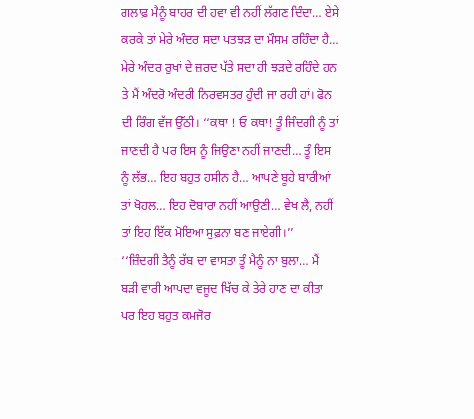ਗਲਾਫ਼ ਮੈਨੂੰ ਬਾਹਰ ਦੀ ਹਵਾ ਵੀ ਨਹੀਂ ਲੱਗਣ ਦਿੰਦਾ… ਏਸੇ ਕਰਕੇ ਤਾਂ ਮੇਰੇ ਅੰਦਰ ਸਦਾ ਪਤਝੜ ਦਾ ਮੌਸਮ ਰਹਿੰਦਾ ਹੈ… ਮੇਰੇ ਅੰਦਰ ਰੁਖਾਂ ਦੇ ਜ਼ਰਦ ਪੱਤੇ ਸਦਾ ਹੀ ਝੜਦੇ ਰਹਿੰਦੇ ਹਨ ਤੇ ਮੈਂ ਅੰਦਰੋ ਅੰਦਰੀ ਨਿਰਵਸਤਰ ਹੁੰਦੀ ਜਾ ਰਹੀ ਹਾਂ। ਫੋਨ ਦੀ ਰਿੰਗ ਵੱਜ ਉੱਠੀ। ‘‘ਕਥਾ ! ਓ ਕਥਾ! ਤੂੰ ਜਿੰਦਗੀ ਨੂੰ ਤਾਂ ਜਾਣਦੀ ਹੈ ਪਰ ਇਸ ਨੂੰ ਜਿਉਣਾ ਨਹੀਂ ਜਾਣਦੀ… ਤੂੰ ਇਸ ਨੂੰ ਲੱਭ… ਇਹ ਬਹੁਤ ਹਸੀਨ ਹੈ… ਆਪਣੇ ਬੂਹੇ ਬਾਰੀਆਂ ਤਾਂ ਖੋਹਲ… ਇਹ ਦੋਬਾਰਾ ਨਹੀਂ ਆਉਣੀ… ਵੇਖ ਲੈ, ਨਹੀਂ ਤਾਂ ਇਹ ਇੱਕ ਮੋਇਆ ਸੁਫ਼ਨਾ ਬਣ ਜਾਏਗੀ।’’
‘‘ਜ਼ਿੰਦਗੀ ਤੈਨੂੰ ਰੱਬ ਦਾ ਵਾਸਤਾ ਤੂੰ ਮੈਨੂੰ ਨਾ ਬੁਲਾ… ਮੈਂ ਬੜੀ ਵਾਰੀ ਆਪਦਾ ਵਜੂਦ ਖਿੱਚ ਕੇ ਤੇਰੇ ਹਾਣ ਦਾ ਕੀਤਾ ਪਰ ਇਹ ਬਹੁਤ ਕਮਜੋਰ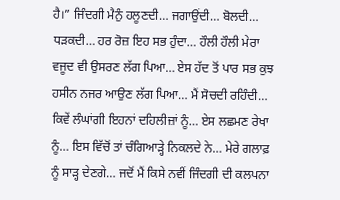ਹੈ।” ਜਿੰਦਗੀ ਮੈਨੁੰ ਹਲੂਣਦੀ… ਜਗਾਉਂਦੀ… ਬੋਲਦੀ… ਧੜਕਦੀ… ਹਰ ਰੋਜ਼ ਇਹ ਸਭ ਹੁੰਦਾ… ਹੌਲੀ ਹੌਲੀ ਮੇਰਾ ਵਜੂਦ ਵੀ ਉਸਰਣ ਲੱਗ ਪਿਆ… ਏਸ ਹੱਦ ਤੋਂ ਪਾਰ ਸਭ ਕੁਝ ਹਸੀਨ ਨਜਰ ਆਉਣ ਲੱਗ ਪਿਆ… ਮੈਂ ਸੋਚਦੀ ਰਹਿੰਦੀ… ਕਿਵੇਂ ਲੰਘਾਂਗੀ ਇਹਨਾਂ ਦਹਿਲੀਜ਼ਾਂ ਨੂੰ… ਏਸ ਲਛਮਣ ਰੇਖਾ ਨੂੰ… ਇਸ ਵਿੱਚੋਂ ਤਾਂ ਚੰਗਿਆੜ੍ਹੇ ਨਿਕਲਦੇ ਨੇ… ਮੇਰੇ ਗਲਾਫ਼ ਨੂੰ ਸਾੜ੍ਹ ਦੇਣਗੇ… ਜਦੋਂ ਮੈਂ ਕਿਸੇ ਨਵੀਂ ਜਿੰਦਗੀ ਦੀ ਕਲਪਨਾ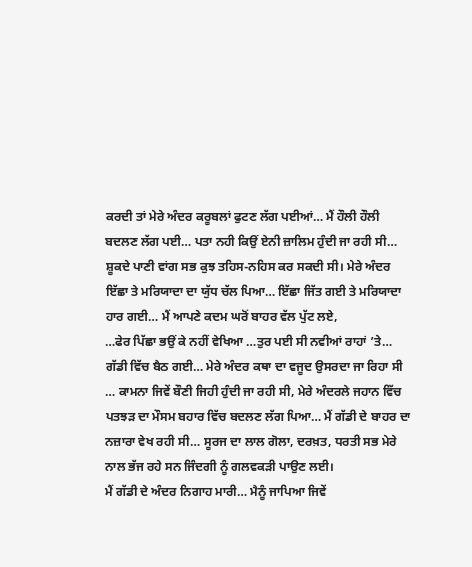ਕਰਦੀ ਤਾਂ ਮੇਰੇ ਅੰਦਰ ਕਰੂਬਲਾਂ ਫੁਟਣ ਲੱਗ ਪਈਆਂ… ਮੈਂ ਹੌਲੀ ਹੌਲੀ ਬਦਲਣ ਲੱਗ ਪਈ… ਪਤਾ ਨਹੀ ਕਿਉਂ ਏਨੀ ਜ਼ਾਲਿਮ ਹੁੰਦੀ ਜਾ ਰਹੀ ਸੀ… ਸ਼ੂਕਦੇ ਪਾਣੀ ਵਾਂਗ ਸਭ ਕੁਝ ਤਹਿਸ-ਨਹਿਸ ਕਰ ਸਕਦੀ ਸੀ। ਮੇਰੇ ਅੰਦਰ ਇੱਛਾ ਤੇ ਮਰਿਯਾਦਾ ਦਾ ਯੁੱਧ ਚੱਲ ਪਿਆ… ਇੱਛਾ ਜਿੱਤ ਗਈ ਤੇ ਮਰਿਯਾਦਾ ਹਾਰ ਗਈ… ਮੈਂ ਆਪਣੇ ਕਦਮ ਘਰੋਂ ਬਾਹਰ ਵੱਲ ਪੁੱਟ ਲਏ,
…ਫੇਰ ਪਿੱਛਾ ਭਉਂ ਕੇ ਨਹੀਂ ਵੇਖਿਆ …ਤੁਰ ਪਈ ਸੀ ਨਵੀਆਂ ਰਾਹਾਂ ’ਤੇ… ਗੱਡੀ ਵਿੱਚ ਬੈਠ ਗਈ… ਮੇਰੇ ਅੰਦਰ ਕਥਾ ਦਾ ਵਜੂਦ ਉਸਰਦਾ ਜਾ ਰਿਹਾ ਸੀ … ਕਾਮਨਾ ਜਿਵੇਂ ਬੌਣੀ ਜਿਹੀ ਹੁੰਦੀ ਜਾ ਰਹੀ ਸੀ, ਮੇਰੇ ਅੰਦਰਲੇ ਜਹਾਨ ਵਿੱਚ ਪਤਝੜ ਦਾ ਮੌਸਮ ਬਹਾਰ ਵਿੱਚ ਬਦਲਣ ਲੱਗ ਪਿਆ… ਮੈਂ ਗੱਡੀ ਦੇ ਬਾਹਰ ਦਾ ਨਜ਼ਾਰਾ ਵੇਖ ਰਹੀ ਸੀ… ਸੂਰਜ ਦਾ ਲਾਲ ਗੋਲਾ, ਦਰਖ਼ਤ, ਧਰਤੀ ਸਭ ਮੇਰੇ ਨਾਲ ਭੱਜ ਰਹੇ ਸਨ ਜਿੰਦਗੀ ਨੂੰ ਗਲਵਕੜੀ ਪਾਉਣ ਲਈ।
ਮੈਂ ਗੱਡੀ ਦੇ ਅੰਦਰ ਨਿਗਾਹ ਮਾਰੀ… ਮੈਨੂੰ ਜਾਪਿਆ ਜਿਵੇਂ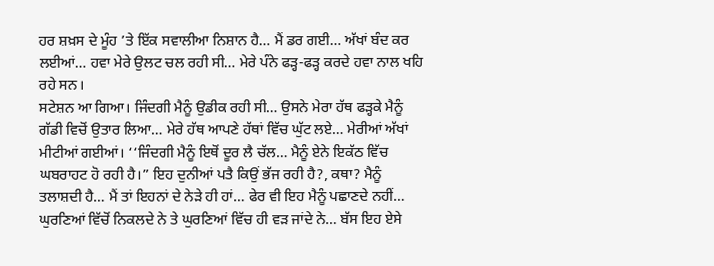ਹਰ ਸ਼ਖ਼ਸ ਦੇ ਮੂੰਹ ’ਤੇ ਇੱਕ ਸਵਾਲੀਆ ਨਿਸ਼ਾਨ ਹੈ… ਮੈਂ ਡਰ ਗਈ… ਅੱਖਾਂ ਬੰਦ ਕਰ ਲਈਆਂ… ਹਵਾ ਮੇਰੇ ਉਲਟ ਚਲ ਰਹੀ ਸੀ… ਮੇਰੇ ਪੰਨੇ ਫੜ੍ਹ-ਫੜ੍ਹ ਕਰਦੇ ਹਵਾ ਨਾਲ ਖਹਿ ਰਹੇ ਸਨ।
ਸਟੇਸ਼ਨ ਆ ਗਿਆ। ਜਿੰਦਗੀ ਮੈਨੂੰ ਉਡੀਕ ਰਹੀ ਸੀ… ਉਸਨੇ ਮੇਰਾ ਹੱਥ ਫੜ੍ਹਕੇ ਮੈਨੂੰ ਗੱਡੀ ਵਿਚੋਂ ਉਤਾਰ ਲਿਆ… ਮੇਰੇ ਹੱਥ ਆਪਣੇ ਹੱਥਾਂ ਵਿੱਚ ਘੁੱਟ ਲਏ… ਮੇਰੀਆਂ ਅੱਖਾਂ ਮੀਟੀਆਂ ਗਈਆਂ। ‘‘ਜਿੰਦਗੀ ਮੈਨੂੰ ਇਥੋਂ ਦੂਰ ਲੈ ਚੱਲ… ਮੈਨੂੰ ਏਨੇ ਇਕੱਠ ਵਿੱਚ ਘਬਰਾਹਟ ਹੋ ਰਹੀ ਹੈ।” ਇਹ ਦੁਨੀਆਂ ਪਤੈ ਕਿਉਂ ਭੱਜ ਰਹੀ ਹੈ?, ਕਥਾ? ਮੈਨੂੰ ਤਲਾਸ਼ਦੀ ਹੈ… ਮੈਂ ਤਾਂ ਇਹਨਾਂ ਦੇ ਨੇੜੇ ਹੀ ਹਾਂ… ਫੇਰ ਵੀ ਇਹ ਮੈਨੂੰ ਪਛਾਣਦੇ ਨਹੀਂ… ਘੁਰਣਿਆਂ ਵਿੱਚੋਂ ਨਿਕਲਦੇ ਨੇ ਤੇ ਘੁਰਣਿਆਂ ਵਿੱਚ ਹੀ ਵੜ ਜਾਂਦੇ ਨੇ… ਬੱਸ ਇਹ ਏਸੇ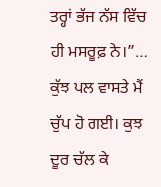ਤਰ੍ਹਾਂ ਭੱਜ ਨੱਸ ਵਿੱਚ ਹੀ ਮਸਰੂਫ਼ ਨੇ।”… ਕੁੱਝ ਪਲ ਵਾਸਤੇ ਮੈਂ ਚੁੱਪ ਹੋ ਗਈ। ਕੁਝ ਦੂਰ ਚੱਲ ਕੇ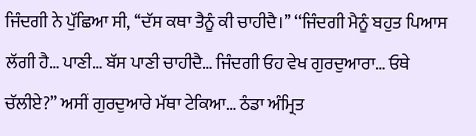ਜਿੰਦਗੀ ਨੇ ਪੁੱਛਿਆ ਸੀ, ‘‘ਦੱਸ ਕਥਾ ਤੈਨੂੰ ਕੀ ਚਾਹੀਦੈ।’’ ‘‘ਜਿੰਦਗੀ ਮੈਨੂੰ ਬਹੁਤ ਪਿਆਸ ਲੱਗੀ ਹੈ… ਪਾਣੀ… ਬੱਸ ਪਾਣੀ ਚਾਹੀਦੈ… ਜਿੰਦਗੀ ਓਹ ਵੇਖ ਗੁਰਦੁਆਰਾ… ਓਥੇ ਚੱਲੀਏ?” ਅਸੀਂ ਗੁਰਦੁਆਰੇ ਮੱਥਾ ਟੇਕਿਆ… ਠੰਡਾ ਅੰਮ੍ਰਿਤ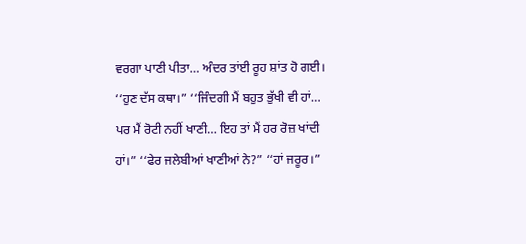ਵਰਗਾ ਪਾਣੀ ਪੀਤਾ… ਅੰਦਰ ਤਾਂਈ ਰੂਹ ਸ਼ਾਂਤ ਹੋ ਗਈ। ‘‘ਹੁਣ ਦੱਸ ਕਥਾ।” ‘‘ਜਿੰਦਗੀ ਮੈਂ ਬਹੁਤ ਭੁੱਖੀ ਵੀ ਹਾਂ… ਪਰ ਮੈਂ ਰੋਟੀ ਨਹੀਂ ਖਾਣੀ… ਇਹ ਤਾਂ ਮੈਂ ਹਰ ਰੋਜ਼ ਖਾਂਦੀ ਹਾਂ।” ‘‘ਫੇਰ ਜਲੇਬੀਆਂ ਖਾਣੀਆਂ ਨੇ?” ‘‘ਹਾਂ ਜਰੂਰ।”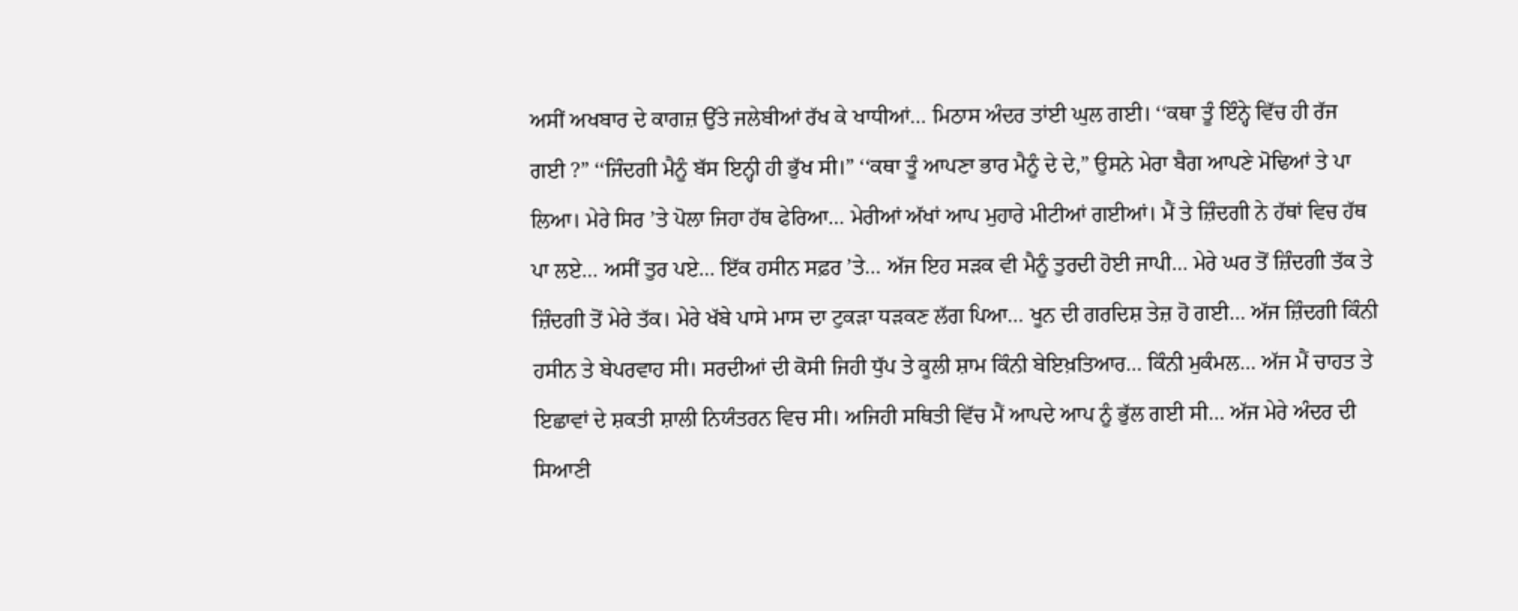ਅਸੀਂ ਅਖਬਾਰ ਦੇ ਕਾਗਜ਼ ਉੱਤੇ ਜਲੇਬੀਆਂ ਰੱਖ ਕੇ ਖਾਧੀਆਂ… ਮਿਠਾਸ ਅੰਦਰ ਤਾਂਈ ਘੁਲ ਗਈ। ‘‘ਕਥਾ ਤੂੰ ਇੰਨ੍ਹੇ ਵਿੱਚ ਹੀ ਰੱਜ ਗਈ ?” ‘‘ਜਿੰਦਗੀ ਮੈਨੂੰ ਬੱਸ ਇਨ੍ਹੀ ਹੀ ਭੁੱਖ ਸੀ।” ‘‘ਕਥਾ ਤੂੰ ਆਪਣਾ ਭਾਰ ਮੈਨੂੰ ਦੇ ਦੇ,” ਉਸਨੇ ਮੇਰਾ ਬੈਗ ਆਪਣੇ ਮੋਢਿਆਂ ਤੇ ਪਾ ਲਿਆ। ਮੇਰੇ ਸਿਰ ’ਤੇ ਪੋਲਾ ਜਿਹਾ ਹੱਥ ਫੇਰਿਆ… ਮੇਰੀਆਂ ਅੱਖਾਂ ਆਪ ਮੁਹਾਰੇ ਮੀਟੀਆਂ ਗਈਆਂ। ਮੈਂ ਤੇ ਜ਼ਿੰਦਗੀ ਨੇ ਹੱਥਾਂ ਵਿਚ ਹੱਥ ਪਾ ਲਏ… ਅਸੀਂ ਤੁਰ ਪਏ… ਇੱਕ ਹਸੀਨ ਸਫ਼ਰ ’ਤੇ… ਅੱਜ ਇਹ ਸੜਕ ਵੀ ਮੈਨੂੰ ਤੁਰਦੀ ਹੋਈ ਜਾਪੀ… ਮੇਰੇ ਘਰ ਤੋਂ ਜ਼ਿੰਦਗੀ ਤੱਕ ਤੇ ਜ਼ਿੰਦਗੀ ਤੋਂ ਮੇਰੇ ਤੱਕ। ਮੇਰੇ ਖੱਬੇ ਪਾਸੇ ਮਾਸ ਦਾ ਟੁਕੜਾ ਧੜਕਣ ਲੱਗ ਪਿਆ… ਖੂਨ ਦੀ ਗਰਦਿਸ਼ ਤੇਜ਼ ਹੋ ਗਈ… ਅੱਜ ਜ਼ਿੰਦਗੀ ਕਿੰਨੀ ਹਸੀਨ ਤੇ ਬੇਪਰਵਾਹ ਸੀ। ਸਰਦੀਆਂ ਦੀ ਕੋਸੀ ਜਿਹੀ ਧੁੱਪ ਤੇ ਕੂਲੀ ਸ਼ਾਮ ਕਿੰਨੀ ਬੇਇਖ਼ਤਿਆਰ… ਕਿੰਨੀ ਮੁਕੰਮਲ… ਅੱਜ ਮੈਂ ਚਾਹਤ ਤੇ ਇਛਾਵਾਂ ਦੇ ਸ਼ਕਤੀ ਸ਼ਾਲੀ ਨਿਯੰਤਰਨ ਵਿਚ ਸੀ। ਅਜਿਹੀ ਸਥਿਤੀ ਵਿੱਚ ਮੈਂ ਆਪਦੇ ਆਪ ਨੂੰ ਭੁੱਲ ਗਈ ਸੀ… ਅੱਜ ਮੇਰੇ ਅੰਦਰ ਦੀ ਸਿਆਣੀ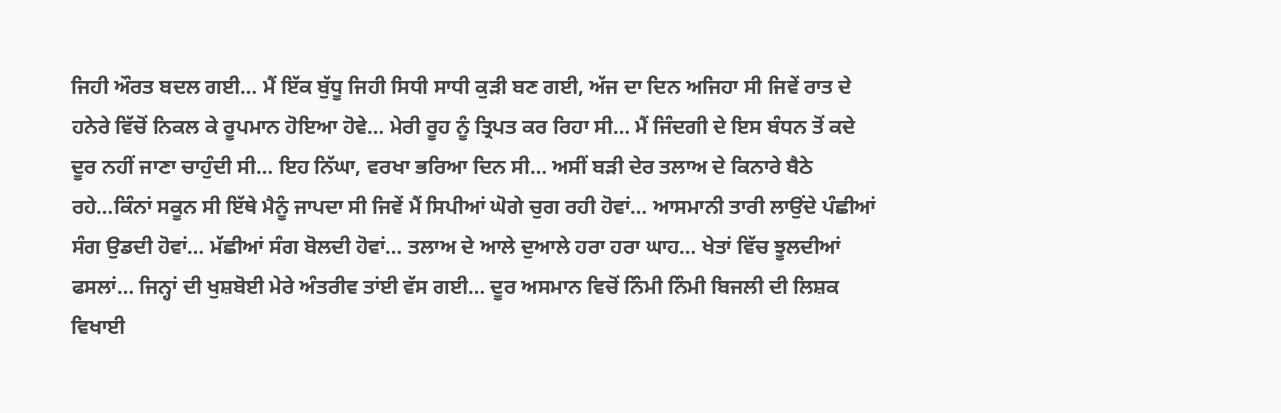ਜਿਹੀ ਔਰਤ ਬਦਲ ਗਈ… ਮੈਂ ਇੱਕ ਬੁੱਧੂ ਜਿਹੀ ਸਿਧੀ ਸਾਧੀ ਕੁੜੀ ਬਣ ਗਈ, ਅੱਜ ਦਾ ਦਿਨ ਅਜਿਹਾ ਸੀ ਜਿਵੇਂ ਰਾਤ ਦੇ ਹਨੇਰੇ ਵਿੱਚੋਂ ਨਿਕਲ ਕੇ ਰੂਪਮਾਨ ਹੋਇਆ ਹੋਵੇ… ਮੇਰੀ ਰੂਹ ਨੂੰ ਤ੍ਰਿਪਤ ਕਰ ਰਿਹਾ ਸੀ… ਮੈਂ ਜਿੰਦਗੀ ਦੇ ਇਸ ਬੰਧਨ ਤੋਂ ਕਦੇ ਦੂਰ ਨਹੀਂ ਜਾਣਾ ਚਾਹੁੰਦੀ ਸੀ… ਇਹ ਨਿੱਘਾ, ਵਰਖਾ ਭਰਿਆ ਦਿਨ ਸੀ… ਅਸੀਂ ਬੜੀ ਦੇਰ ਤਲਾਅ ਦੇ ਕਿਨਾਰੇ ਬੈਠੇ ਰਹੇ…ਕਿੰਨਾਂ ਸਕੂਨ ਸੀ ਇੱਥੇ ਮੈਨੂੰ ਜਾਪਦਾ ਸੀ ਜਿਵੇਂ ਮੈਂ ਸਿਪੀਆਂ ਘੋਗੇ ਚੁਗ ਰਹੀ ਹੋਵਾਂ… ਆਸਮਾਨੀ ਤਾਰੀ ਲਾਉਂਦੇ ਪੰਛੀਆਂ ਸੰਗ ਉਡਦੀ ਹੋਵਾਂ… ਮੱਛੀਆਂ ਸੰਗ ਬੋਲਦੀ ਹੋਵਾਂ… ਤਲਾਅ ਦੇ ਆਲੇ ਦੁਆਲੇ ਹਰਾ ਹਰਾ ਘਾਹ… ਖੇਤਾਂ ਵਿੱਚ ਝੂਲਦੀਆਂ ਫਸਲਾਂ… ਜਿਨ੍ਹਾਂ ਦੀ ਖੁਸ਼ਬੋਈ ਮੇਰੇ ਅੰਤਰੀਵ ਤਾਂਈ ਵੱਸ ਗਈ… ਦੂਰ ਅਸਮਾਨ ਵਿਚੋਂ ਨਿੰਮੀ ਨਿੰਮੀ ਬਿਜਲੀ ਦੀ ਲਿਸ਼ਕ ਵਿਖਾਈ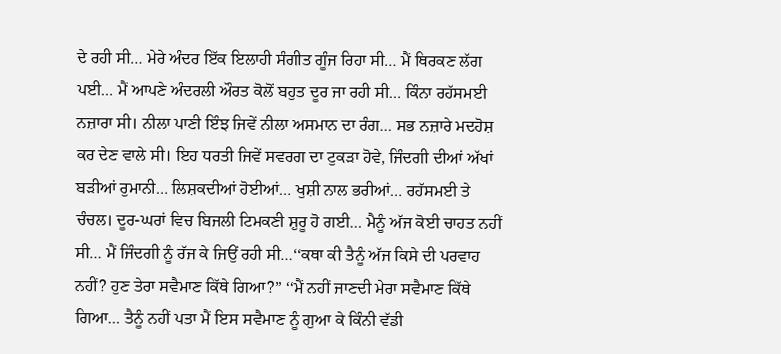ਦੇ ਰਹੀ ਸੀ… ਮੇਰੇ ਅੰਦਰ ਇੱਕ ਇਲਾਹੀ ਸੰਗੀਤ ਗੂੰਜ ਰਿਹਾ ਸੀ… ਮੈਂ ਥਿਰਕਣ ਲੱਗ ਪਈ… ਮੈਂ ਆਪਣੇ ਅੰਦਰਲੀ ਔਰਤ ਕੋਲੋਂ ਬਹੁਤ ਦੂਰ ਜਾ ਰਹੀ ਸੀ… ਕਿੰਨਾ ਰਹੱਸਮਈ ਨਜ਼ਾਰਾ ਸੀ। ਨੀਲਾ ਪਾਣੀ ਇੰਝ ਜਿਵੇਂ ਨੀਲਾ ਅਸਮਾਨ ਦਾ ਰੰਗ… ਸਭ ਨਜ਼ਾਰੇ ਮਦਹੋਸ਼ ਕਰ ਦੇਣ ਵਾਲੇ ਸੀ। ਇਹ ਧਰਤੀ ਜਿਵੇਂ ਸਵਰਗ ਦਾ ਟੁਕੜਾ ਹੋਵੇ, ਜਿੰਦਗੀ ਦੀਆਂ ਅੱਖਾਂ ਬੜੀਆਂ ਰੁਮਾਨੀ… ਲਿਸ਼ਕਦੀਆਂ ਹੋਈਆਂ… ਖੁਸ਼ੀ ਨਾਲ ਭਰੀਆਂ… ਰਹੱਸਮਈ ਤੇ ਚੰਚਲ। ਦੂਰ-ਘਰਾਂ ਵਿਚ ਬਿਜਲੀ ਟਿਮਕਣੀ ਸ਼ੁਰੂ ਹੋ ਗਈ… ਮੈਨੂੰ ਅੱਜ ਕੋਈ ਚਾਹਤ ਨਹੀਂ ਸੀ… ਮੈਂ ਜਿੰਦਗੀ ਨੂੰ ਰੱਜ ਕੇ ਜਿਉਂ ਰਹੀ ਸੀ…‘‘ਕਥਾ ਕੀ ਤੈਨੂੰ ਅੱਜ ਕਿਸੇ ਦੀ ਪਰਵਾਹ ਨਹੀਂ? ਹੁਣ ਤੇਰਾ ਸਵੈਮਾਣ ਕਿੱਥੇ ਗਿਆ?” ‘‘ਮੈਂ ਨਹੀਂ ਜਾਣਦੀ ਮੇਰਾ ਸਵੈਮਾਣ ਕਿੱਥੇ ਗਿਆ… ਤੈਨੂੰ ਨਹੀਂ ਪਤਾ ਮੈਂ ਇਸ ਸਵੈਮਾਣ ਨੂੰ ਗੁਆ ਕੇ ਕਿੰਨੀ ਵੱਡੀ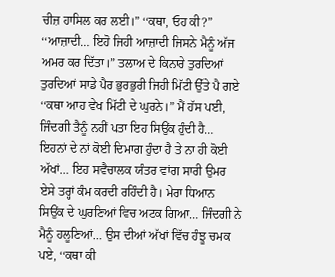ਚੀਜ਼ ਹਾਸਿਲ ਕਰ ਲਈ।” ‘‘ਕਥਾ, ਓਹ ਕੀ?” ‘‘ਆਜ਼ਾਦੀ… ਇਹੋ ਜਿਹੀ ਆਜ਼ਾਦੀ ਜਿਸਨੇ ਮੈਨੂੰ ਅੱਜ ਅਮਰ ਕਰ ਦਿੱਤਾ।” ਤਲਾਅ ਦੇ ਕਿਨਾਰੇ ਤੁਰਦਿਆਂ ਤੁਰਦਿਆਂ ਸਾਡੇ ਪੈਰ ਭੁਰਭੁਰੀ ਜਿਹੀ ਮਿੱਟੀ ਉੱਤੇ ਪੈ ਗਏ ‘‘ਕਥਾ ਆਹ ਵੇਖ ਮਿੱਟੀ ਦੇ ਘੁਰਨੇ।” ਮੈਂ ਹੱਸ ਪਈ, ਜਿੰਦਗੀ ਤੈਨੂੰ ਨਹੀਂ ਪਤਾ ਇਹ ਸਿਉਂਕ ਹੁੰਦੀ ਹੈ… ਇਹਨਾਂ ਦੇ ਨਾਂ ਕੋਈ ਦਿਮਾਗ ਹੁੰਦਾ ਹੈ ਤੇ ਨਾ ਹੀ ਕੋਈ ਅੱਖਾਂ… ਇਹ ਸਵੈਚਾਲਕ ਯੰਤਰ ਵਾਂਗ ਸਾਰੀ ਉਮਰ ਏਸੇ ਤਰ੍ਹਾਂ ਕੰਮ ਕਰਦੀ ਰਹਿੰਦੀ ਹੈ। ਮੇਰਾ ਧਿਆਨ ਸਿਉਂਕ ਦੇ ਘੁਰਣਿਆਂ ਵਿਚ ਅਟਕ ਗਿਆ… ਜਿੰਦਗੀ ਨੇ ਮੈਨੂੰ ਹਲੂਣਿਆਂ… ਉਸ ਦੀਆਂ ਅੱਖਾਂ ਵਿੱਚ ਹੰਝੂ ਚਮਕ ਪਏ, ‘‘ਕਥਾ ਕੀ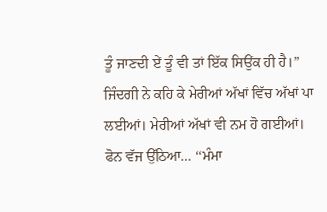ਤੂੰ ਜਾਣਦੀ ਏਂ ਤੂੰ ਵੀ ਤਾਂ ਇੱਕ ਸਿਉਂਕ ਹੀ ਹੈ।” ਜਿੰਦਗੀ ਨੇ ਕਹਿ ਕੇ ਮੇਰੀਆਂ ਅੱਖਾਂ ਵਿੱਚ ਅੱਖਾਂ ਪਾ ਲਈਆਂ। ਮੇਰੀਆਂ ਅੱਖਾਂ ਵੀ ਨਮ ਹੋ ਗਈਆਂ।
ਫੋਨ ਵੱਜ ਉੱਠਿਆ… ‘‘ਮੰਮਾ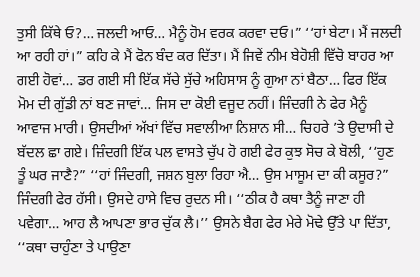ਤੁਸੀ ਕਿੱਥੇ ਓ?… ਜਲਦੀ ਆਓ… ਮੈਨੂੰ ਹੋਮ ਵਰਕ ਕਰਵਾ ਦਓ।” ‘‘ਹਾਂ ਬੇਟਾ। ਮੈਂ ਜਲਦੀ ਆ ਰਹੀ ਹਾਂ।” ਕਹਿ ਕੇ ਮੈਂ ਫੋਨ ਬੰਦ ਕਰ ਦਿੱਤਾ। ਮੈਂ ਜਿਵੇਂ ਨੀਮ ਬੇਹੋਸ਼ੀ ਵਿੱਚੋ ਬਾਹਰ ਆ ਗਈ ਹੋਵਾਂ… ਡਰ ਗਈ ਸੀ ਇੱਕ ਸੱਚੇ ਸੁੱਚੇ ਅਹਿਸਾਸ ਨੂੰ ਗੁਆ ਨਾਂ ਬੈਠਾ… ਫਿਰ ਇੱਕ ਮੋਮ ਦੀ ਗੁੱਡੀ ਨਾਂ ਬਣ ਜਾਵਾਂ… ਜਿਸ ਦਾ ਕੋਈ ਵਜੂਦ ਨਹੀਂ। ਜਿੰਦਗੀ ਨੇ ਫੇਰ ਮੈਨੂੰ ਆਵਾਜ ਮਾਰੀ। ਉਸਦੀਆਂ ਅੱਖਾਂ ਵਿੱਚ ਸਵਾਲੀਆ ਨਿਸ਼ਾਨ ਸੀ… ਚਿਹਰੇ ’ਤੇ ਉਦਾਸੀ ਦੇ ਬੱਦਲ ਛਾ ਗਏ। ਜ਼ਿੰਦਗੀ ਇੱਕ ਪਲ ਵਾਸਤੇ ਚੁੱਪ ਹੋ ਗਈ ਫੇਰ ਕੁਝ ਸੋਚ ਕੇ ਬੋਲੀ, ‘‘ਹੁਣ ਤੂੰ ਘਰ ਜਾਣੈ?” ‘‘ਹਾਂ ਜਿੰਦਗੀ, ਜਸ਼ਨ ਬੁਲਾ ਰਿਹਾ ਐ… ਉਸ ਮਾਸੂਮ ਦਾ ਕੀ ਕਸੂਰ?” ਜਿੰਦਗੀ ਫੇਰ ਹੱਸੀ। ਉਸਦੇ ਹਾਸੇ ਵਿਚ ਰੁਦਨ ਸੀ। ‘‘ਠੀਕ ਹੈ ਕਥਾ ਤੈਨੂੰ ਜਾਣਾ ਹੀ ਪਵੇਗਾ… ਆਹ ਲੈ ਆਪਣਾ ਭਾਰ ਚੁੱਕ ਲੈ।’’ ਉਸਨੇ ਬੈਗ ਫੇਰ ਮੇਰੇ ਮੋਢੇ ਉੱਤੇ ਪਾ ਦਿੱਤਾ, ‘‘ਕਥਾ ਚਾਹੁੰਣਾ ਤੇ ਪਾਉਣਾ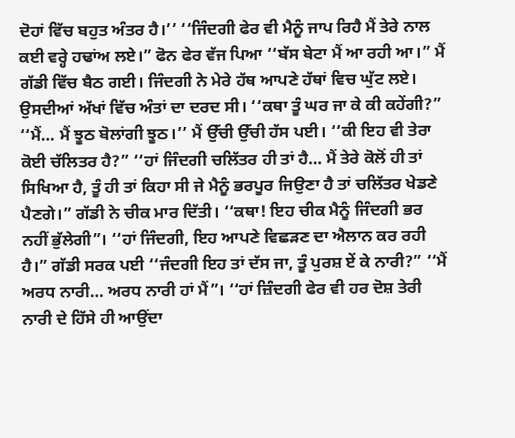ਦੋਹਾਂ ਵਿੱਚ ਬਹੁਤ ਅੰਤਰ ਹੈ।’’ ‘‘ਜਿੰਦਗੀ ਫੇਰ ਵੀ ਮੈਨੂੰ ਜਾਪ ਰਿਹੈ ਮੈਂ ਤੇਰੇ ਨਾਲ ਕਈ ਵਰ੍ਹੇ ਹਢਾਂਅ ਲਏ।” ਫੋਨ ਫੇਰ ਵੱਜ ਪਿਆ ‘‘ਬੱਸ ਬੇਟਾ ਮੈਂ ਆ ਰਹੀ ਆ।” ਮੈਂ ਗੱਡੀ ਵਿੱਚ ਬੈਠ ਗਈ। ਜਿੰਦਗੀ ਨੇ ਮੇਰੇ ਹੱਥ ਆਪਣੇ ਹੱਥਾਂ ਵਿਚ ਘੁੱਟ ਲਏ। ਉਸਦੀਆਂ ਅੱਖਾਂ ਵਿੱਚ ਅੰਤਾਂ ਦਾ ਦਰਦ ਸੀ। ‘‘ਕਥਾ ਤੂੰ ਘਰ ਜਾ ਕੇ ਕੀ ਕਹੇਂਗੀ?” ‘‘ਮੈਂ… ਮੈਂ ਝੂਠ ਬੋਲਾਂਗੀ ਝੂਠ।’’ ਮੈਂ ਉੱਚੀ ਉੱਚੀ ਹੱਸ ਪਈ। ‘‘ਕੀ ਇਹ ਵੀ ਤੇਰਾ ਕੋਈ ਚੱਲਿਤਰ ਹੈ?” ‘‘ਹਾਂ ਜਿੰਦਗੀ ਚਲਿੱਤਰ ਹੀ ਤਾਂ ਹੈ… ਮੈਂ ਤੇਰੇ ਕੋਲੋਂ ਹੀ ਤਾਂ ਸਿਖਿਆ ਹੈ, ਤੂੰ ਹੀ ਤਾਂ ਕਿਹਾ ਸੀ ਜੇ ਮੈਨੂੰ ਭਰਪੂਰ ਜਿਉਣਾ ਹੈ ਤਾਂ ਚਲਿੱਤਰ ਖੇਡਣੇ ਪੈਣਗੇ।” ਗੱਡੀ ਨੇ ਚੀਕ ਮਾਰ ਦਿੱਤੀ। ‘‘ਕਥਾ! ਇਹ ਚੀਕ ਮੈਨੂੰ ਜਿੰਦਗੀ ਭਰ ਨਹੀਂ ਭੁੱਲੇਗੀ”। ‘‘ਹਾਂ ਜਿੰਦਗੀ, ਇਹ ਆਪਣੇ ਵਿਛੜਣ ਦਾ ਐਲਾਨ ਕਰ ਰਹੀ ਹੈ।” ਗੱਡੀ ਸਰਕ ਪਈ ‘‘ਜੰਦਗੀ ਇਹ ਤਾਂ ਦੱਸ ਜਾ, ਤੂੰ ਪੁਰਸ਼ ਏਂ ਕੇ ਨਾਰੀ?” ‘‘ਮੈਂ ਅਰਧ ਨਾਰੀ… ਅਰਧ ਨਾਰੀ ਹਾਂ ਮੈਂ”। ‘‘ਹਾਂ ਜ਼ਿੰਦਗੀ ਫੇਰ ਵੀ ਹਰ ਦੋਸ਼ ਤੇਰੀ ਨਾਰੀ ਦੇ ਹਿੱਸੇ ਹੀ ਆਉਂਦਾ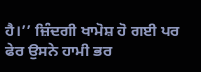ਹੈ।’’ ਜ਼ਿੰਦਗੀ ਖਾਮੋਸ਼ ਹੋ ਗਈ ਪਰ ਫੇਰ ਉਸਨੇ ਹਾਮੀ ਭਰ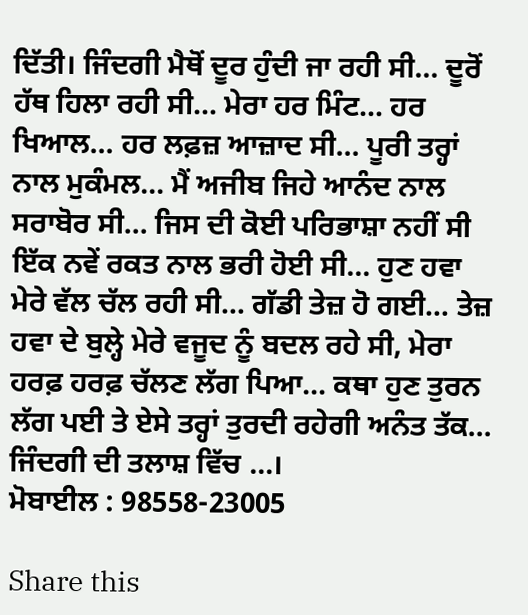ਦਿੱਤੀ। ਜਿੰਦਗੀ ਮੈਥੋਂ ਦੂਰ ਹੁੰਦੀ ਜਾ ਰਹੀ ਸੀ… ਦੂਰੋਂ ਹੱਥ ਹਿਲਾ ਰਹੀ ਸੀ… ਮੇਰਾ ਹਰ ਮਿੰਟ… ਹਰ ਖਿਆਲ… ਹਰ ਲਫ਼ਜ਼ ਆਜ਼ਾਦ ਸੀ… ਪੂਰੀ ਤਰ੍ਹਾਂ ਨਾਲ ਮੁਕੰਮਲ… ਮੈਂ ਅਜੀਬ ਜਿਹੇ ਆਨੰਦ ਨਾਲ ਸਰਾਬੋਰ ਸੀ… ਜਿਸ ਦੀ ਕੋਈ ਪਰਿਭਾਸ਼ਾ ਨਹੀਂ ਸੀ ਇੱਕ ਨਵੇਂ ਰਕਤ ਨਾਲ ਭਰੀ ਹੋਈ ਸੀ… ਹੁਣ ਹਵਾ ਮੇਰੇ ਵੱਲ ਚੱਲ ਰਹੀ ਸੀ… ਗੱਡੀ ਤੇਜ਼ ਹੋ ਗਈ… ਤੇਜ਼ ਹਵਾ ਦੇ ਬੁਲ੍ਹੇ ਮੇਰੇ ਵਜੂਦ ਨੂੰ ਬਦਲ ਰਹੇ ਸੀ, ਮੇਰਾ ਹਰਫ਼ ਹਰਫ਼ ਚੱਲਣ ਲੱਗ ਪਿਆ… ਕਥਾ ਹੁਣ ਤੁਰਨ ਲੱਗ ਪਈ ਤੇ ਏਸੇ ਤਰ੍ਹਾਂ ਤੁਰਦੀ ਰਹੇਗੀ ਅਨੰਤ ਤੱਕ… ਜਿੰਦਗੀ ਦੀ ਤਲਾਸ਼ ਵਿੱਚ …।
ਮੋਬਾਈਲ : 98558-23005

Share this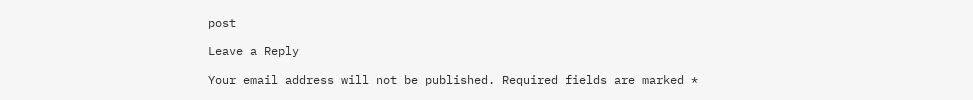post

Leave a Reply

Your email address will not be published. Required fields are marked *